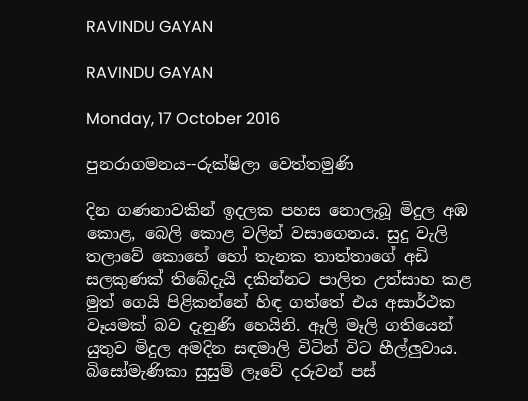RAVINDU GAYAN

RAVINDU GAYAN

Monday, 17 October 2016

පුනරාගමනය--රුක්ෂිලා වෙත්තමුණි

දින ගණනාවකින් ඉදලක පහස නොලැබූ මිදුල අඹ කොළ, බෙලි කොළ වලින් වසාගෙනය. සුදු වැලි තලාවේ කොහේ හෝ තැනක තාත්තාගේ අඩි සලකුණක් තිබේදැයි දකින්නට පාලිත උත්සාහ කළ මුත් ගෙයි පිළිකන්නේ හිඳ ගත්තේ එය අසාර්ථක වෑයමක් බව දැනුණි හෙයිනි. ඈලි මෑලි ගතියෙන් යුතුව මිදුල අමදින සඳමාලි විටින් විට හීල්ලුවාය. බිසෝමැණිකා සුසුම් ලෑවේ දරුවන් පස්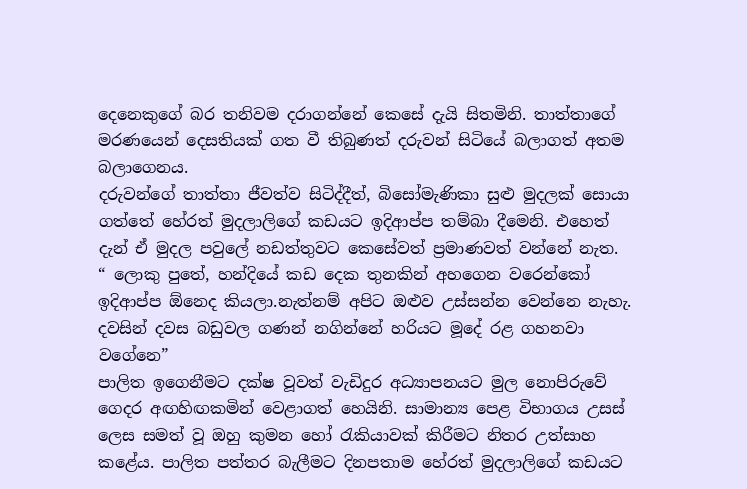දෙනෙකුගේ බර තනිවම දරාගන්නේ කෙසේ දැයි සිතමිනි. තාත්තාගේ මරණයෙන් දෙසතියක් ගත වී තිබුණත් දරුවන් සිටියේ බලාගත් අතම බලාගෙනය.
දරුවන්ගේ තාත්තා ජීවත්ව සිටිද්දීත්, බිසෝමැණිකා සුළු මුදලක් සොයා ගත්තේ හේරත් මුදලාලිගේ කඩයට ඉදිආප්ප තම්බා දීමෙනි. එහෙත් දැන් ඒ මුදල පවුලේ නඩත්තුවට කෙසේවත් ප්‍රමාණවත් වන්නේ නැත.
“ ලොකු පුතේ, හන්දියේ කඩ දෙක තුනකින් අහගෙන වරෙන්කෝ ඉදිආප්ප ඕනෙද කියලා.නැත්නම් අපිට ඔළුව උස්සන්න වෙන්නෙ නැහැ. දවසින් දවස බඩුවල ගණන් නගින්නේ හරියට මූදේ රළ ගහනවා වගේනෙ”
පාලිත ඉගෙනීමට දක්ෂ වූවත් වැඩිදුර අධ්‍යාපනයට මුල නොපිරුවේ ගෙදර අඟහිඟකමින් වෙළාගත් හෙයිනි. සාමාන්‍ය පෙළ විභාගය උසස් ලෙස සමත් වූ ඔහු කුමන හෝ රැකියාවක් කිරීමට නිතර උත්සාහ කළේය. පාලිත පත්තර බැලීමට දිනපතාම හේරත් මුදලාලිගේ කඩයට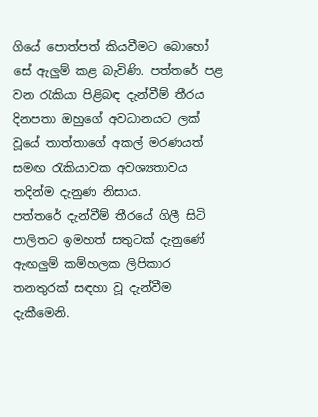ගියේ පොත්පත් කියවීමට බොහෝ සේ ඇලුම් කළ බැවිණි. පත්තරේ පළ වන රැකියා පිළිබඳ දැන්වීම් තීරය දිනපතා ඔහුගේ අවධානයට ලක් වූයේ තාත්තාගේ අකල් මරණයත් සමඟ රැකියාවක අවශ්‍යතාවය තදින්ම දැනුණ නිසාය.
පත්තරේ දැන්වීම් තීරයේ ගිලී සිටි පාලිතට ඉමහත් සතුටක් දැනුණේ ඇඟලුම් කම්හලක ලිපිකාර තනතුරක් සඳහා වූ දැන්වීම දැකීමෙනි.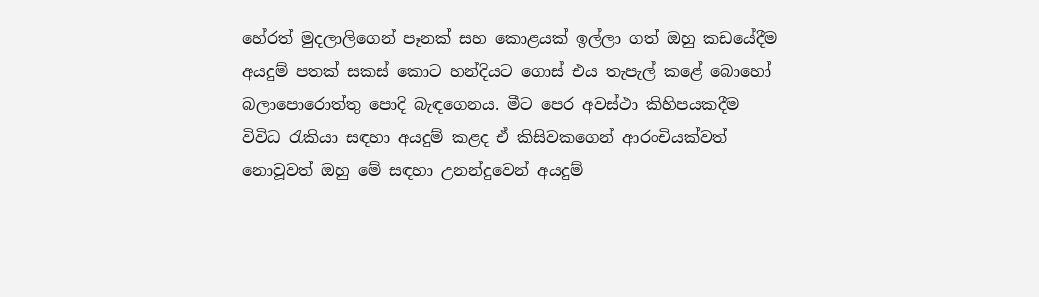හේරත් මුදලාලිගෙන් පෑනක් සහ කොළයක් ඉල්ලා ගත් ඔහු කඩයේදීම අයදුම් පතක් සකස් කොට හන්දියට ගොස් එය තැපැල් කළේ බොහෝ බලාපොරොත්තු පොදි බැඳගෙනය. මීට පෙර අවස්ථා කිහිපයකදීම විවිධ රැකියා සඳහා අයදුම් කළද ඒ කිසිවකගෙන් ආරංචියක්වත් නොවූවත් ඔහු මේ සඳහා උනන්දුවෙන් අයදුම්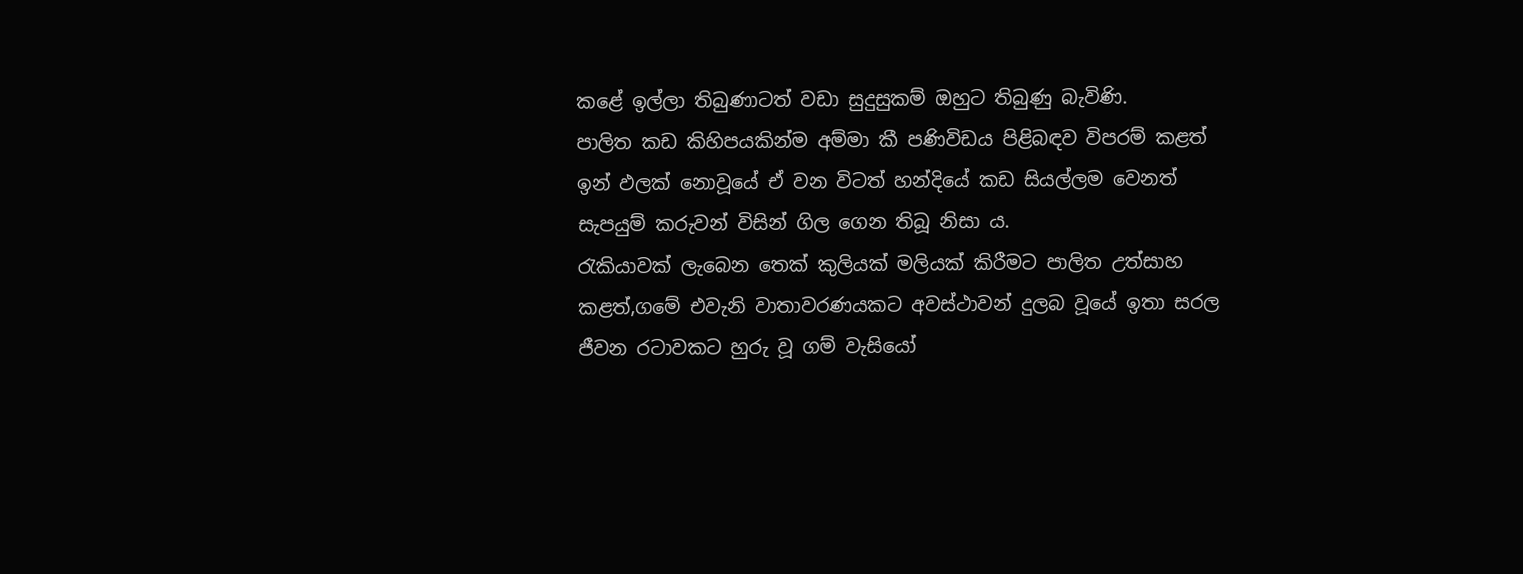කළේ ඉල්ලා තිබුණාටත් වඩා සුදුසුකම් ඔහුට තිබුණු බැවිණි.
පාලිත කඩ කිහිපයකින්ම අම්මා කී පණිවිඩය පිළිබඳව විපරම් කළත් ඉන් ඵලක් නොවූයේ ඒ වන විටත් හන්දියේ කඩ සියල්ලම වෙනත් සැපයුම් කරුවන් විසින් ගිල ගෙන තිබූ නිසා ය.
රැකියාවක් ලැබෙන තෙක් කුලියක් මලියක් කිරීමට පාලිත උත්සාහ කළත්,ගමේ එවැනි වාතාවරණයකට අවස්ථාවන් දුලබ වූයේ ඉතා සරල ජීවන රටාවකට හුරු වූ ගම් වැසියෝ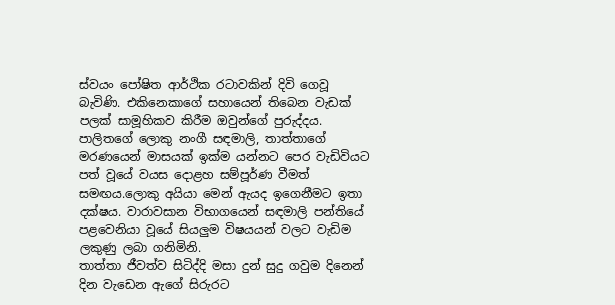ස්වයං පෝෂිත ආර්ථික රටාවකින් දිවි ගෙවූ බැවිණි. එකිනෙකාගේ සහායෙන් තිබෙන වැඩක් පලක් සාමූහිකව කිරීම ඔවුන්ගේ පුරුද්දය.
පාලිතගේ ලොකු නංගී සඳමාලි, තාත්තාගේ මරණයෙන් මාසයක් ඉක්ම යන්නට පෙර වැඩිවියට පත් වූයේ වයස දොළහ සම්පූර්ණ වීමත් සමඟය.ලොකු අයියා මෙන් ඇයද ඉගෙනීමට ඉතා දක්ෂය. වාරාවසාන විභාගයෙන් සඳමාලි පන්තියේ පළවෙනියා වූයේ සියලුම විෂයයන් වලට වැඩිම ලකුණු ලබා ගනිමිනි.
තාත්තා ජීවත්ව සිටිද්දි මසා දුන් සුදු ගවුම දිනෙන් දින වැඩෙන ඇගේ සිරුරට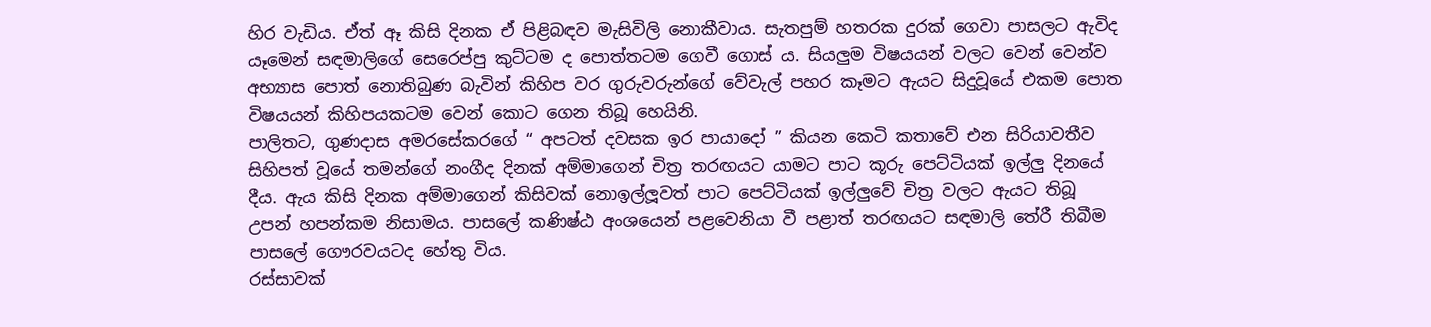හිර වැඩිය. ඒත් ඈ කිසි දිනක ඒ පිළිබඳව මැසිවිලි නොකීවාය. සැතපුම් හතරක දුරක් ගෙවා පාසලට ඇවිද යෑමෙන් සඳමාලිගේ සෙරෙප්පු කුට්ටම ද පොත්තටම ගෙවී ගොස් ය. සියලුම විෂයයන් වලට වෙන් වෙන්ව අභ්‍යාස පොත් නොතිබුණ බැවින් කිහිප වර ගුරුවරුන්ගේ වේවැල් පහර කෑමට ඇයට සිදුවූයේ එකම පොත විෂයයන් කිහිපයකටම වෙන් කොට ගෙන තිබූ හෙයිනි.
පාලිතට, ගුණදාස අමරසේකරගේ “ අපටත් දවසක ඉර පායාදෝ ” කියන කෙටි කතාවේ එන සිරියාවතීව සිහිපත් වූයේ තමන්ගේ නංගීද දිනක් අම්මාගෙන් චිත්‍ර තරඟයට යාමට පාට කූරු පෙට්ටියක් ඉල්ලු දිනයේ දීය. ඇය කිසි දිනක අම්මාගෙන් කිසිවක් නොඉල්ලූවත් පාට පෙට්ටියක් ඉල්ලුවේ චිත්‍ර වලට ඇයට තිබූ උපන් හපන්කම නිසාමය. පාසලේ කණිෂ්ඨ අංශයෙන් පළවෙනියා වී පළාත් තරඟයට සඳමාලි තේරී තිබීම පාසලේ ගෞරවයටද හේතු විය.
රස්සාවක්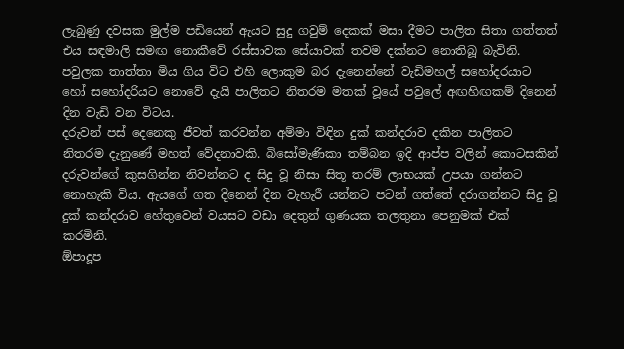ලැබුණු දවසක මුල්ම පඩියෙන් ඇයට සුදු ගවුම් දෙකක් මසා දීමට පාලිත සිතා ගත්තත් එය සඳමාලි සමඟ නොකීවේ රස්සාවක සේයාවක් තවම දක්නට නොතිබූ බැවිනි. පවුලක තාත්තා මිය ගිය විට එහි ලොකුම බර දැනෙන්නේ වැඩිමහල් සහෝදරයාට හෝ සහෝදරියට නොවේ දැයි පාලිතට නිතරම මතක් වූයේ පවුලේ අඟහිඟකම් දිනෙන් දින වැඩි වන විටය.
දරුවන් පස් දෙනෙකු ජීවත් කරවන්න අම්මා විඳින දුක් කන්දරාව දකින පාලිතට නිතරම දැනුණේ මහත් වේදනාවකි. බිසෝමැණිකා තම්බන ඉදි ආප්ප වලින් කොටසකින් දරුවන්ගේ කුසගින්න නිවන්නට ද සිදු වූ නිසා සිතූ තරම් ලාභයක් උපයා ගන්නට නොහැකි විය. ඇයගේ ගත දිනෙන් දින වැහැරී යන්නට පටන් ගත්තේ දරාගන්නට සිදු වූ දුක් කන්දරාව හේතුවෙන් වයසට වඩා දෙතුන් ගුණයක තලතුනා පෙනුමක් එක් කරමිනි.
ඕපාදූප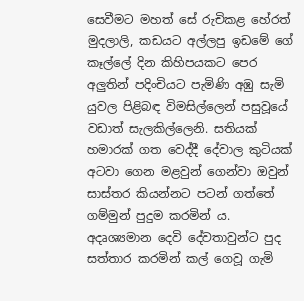සෙවීමට මහත් සේ රුචිකළ හේරත් මුදලාලි, කඩයට අල්ලපු ඉඩමේ ගේ කෑල්ලේ දින කිහිපයකට පෙර අලුතින් පදිංචියට පැමිණි අඹු සැමි යුවල පිළිබඳ විමසිල්ලෙන් පසුවූයේ වඩාත් සැලකිල්ලෙනි. සතියක් හමාරක් ගත වෙද්දී දේවාල කුටියක් අටවා ගෙන මළවුන් ගෙන්වා ඔවුන් සාස්තර කියන්නට පටන් ගත්තේ ගම්මුන් පුදුම කරමින් ය. අදෘශ්‍යමාන දෙවි දේවතාවුන්ට පුද සත්තාර කරමින් කල් ගෙවූ ගැමි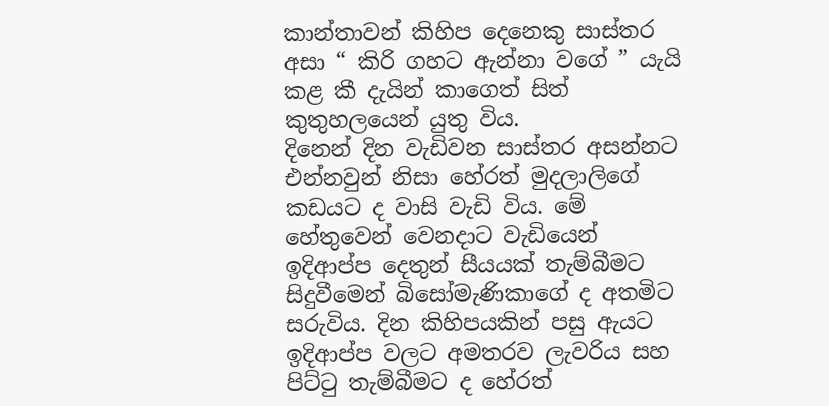කාන්තාවන් කිහිප දෙනෙකු සාස්තර අසා “ කිරි ගහට ඇන්නා වගේ ” යැයි කළ කී දැයින් කාගෙත් සිත් කුතුහලයෙන් යුතු විය.
දිනෙන් දින වැඩිවන සාස්තර අසන්නට එන්නවුන් නිසා හේරත් මුදලාලිගේ කඩයට ද වාසි වැඩි විය. මේ හේතුවෙන් වෙනදාට වැඩියෙන් ඉදිආප්ප දෙතුන් සීයයක් තැම්බීමට සිදුවීමෙන් බිසෝමැණිකාගේ ද අතමිට සරුවිය. දින කිහිපයකින් පසු ඇයට ඉදිආප්ප වලට අමතරව ලැවරිය සහ පිට්ටු තැම්බීමට ද හේරත්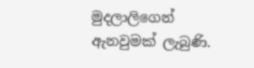මුදලාලිගෙන් ඇනවුමක් ලැබුණි.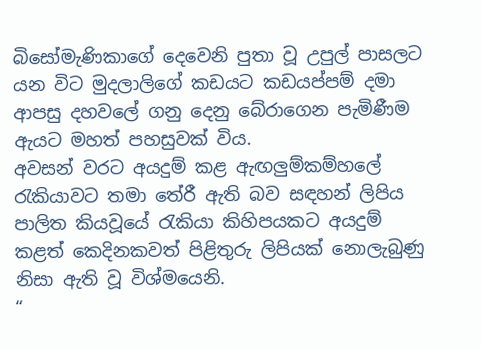බිසෝමැණිකාගේ දෙවෙනි පුතා වූ උපුල් පාසලට යන විට මුදලාලිගේ කඩයට කඩයප්පම් දමා ආපසු දහවලේ ගනු දෙනු බේරාගෙන පැමිණීම ඇයට මහත් පහසුවක් විය.
අවසන් වරට අයදුම් කළ ඇඟලුම්කම්හලේ රැකියාවට තමා තේරී ඇති බව සඳහන් ලිපිය පාලිත කියවූයේ රැකියා කිහිපයකට අයදුම් කළත් කෙදිනකවත් පිළිතුරු ලිපියක් නොලැබුණු නිසා ඇති වූ විශ්මයෙනි.
“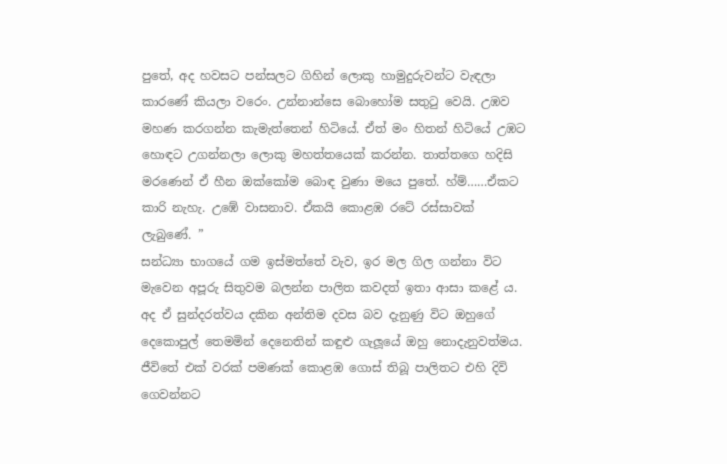පුතේ, අද හවසට පන්සලට ගිහින් ලොකු හාමුදුරුවන්ට වැඳලා කාරණේ කියලා වරෙං. උන්නාන්සෙ බොහෝම සතුටු වෙයි. උඹව මහණ කරගන්න කැමැත්තෙන් හිටියේ. ඒත් මං හිතන් හිටියේ උඹට හොඳට උගන්නලා ලොකු මහත්තයෙක් කරන්න. තාත්තගෙ හදිසි මරණෙන් ඒ හීන ඔක්කෝම බොඳ වුණා මයෙ පුතේ. හ්ම්……ඒකට කාරි නැහැ. උඹේ වාසනාව. ඒකයි කොළඹ රටේ රස්සාවක් ලැබුණේ. ”
සන්ධ්‍යා භාගයේ ගම ඉස්මත්තේ වැව, ඉර මල ගිල ගන්නා විට මැවෙන අපූරු සිතුවම බලන්න පාලිත කවදත් ඉතා ආසා කළේ ය. අද ඒ සුන්දරත්වය දකින අන්තිම දවස බව දැනුණු විට ඔහුගේ දෙකොපුල් තෙමමින් දෙනෙතින් කඳුළු ගැලූයේ ඔහු නොදැනුවත්මය. ජීවිතේ එක් වරක් පමණක් කොළඹ ගොස් තිබූ පාලිතට එහි දිවි ගෙවන්නට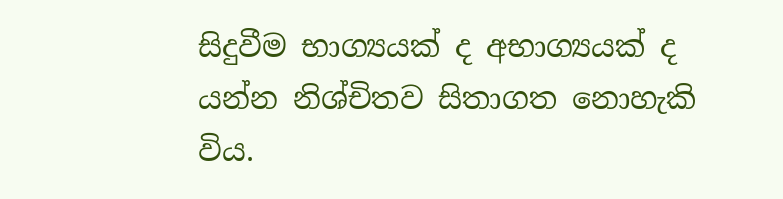සිදුවීම භාග්‍යයක් ද අභාග්‍යයක් ද යන්න නිශ්චිතව සිතාගත නොහැකි විය.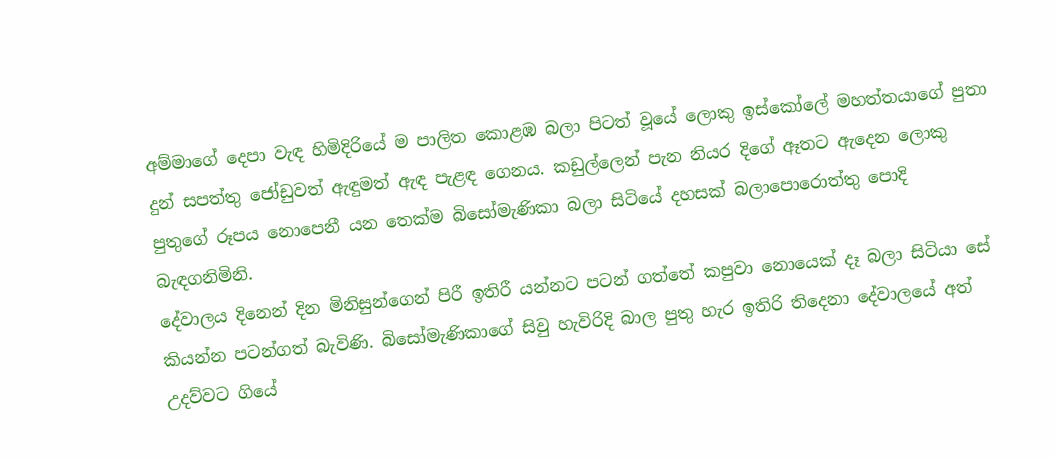අම්මාගේ දෙපා වැඳ හිමිදිරියේ ම පාලිත කොළඹ බලා පිටත් වූයේ ලොකු ඉස්කෝලේ මහත්තයාගේ පුතා දුන් සපත්තු ජෝඩුවත් ඇඳුමත් ඇඳ පැළඳ ගෙනය. කඩුල්ලෙන් පැන නියර දිගේ ඈතට ඇදෙන ලොකු පුතුගේ රූපය නොපෙනී යන තෙක්ම බිසෝමැණිකා බලා සිටියේ දහසක් බලාපොරොත්තු පොදි බැඳගනිමිනි.
දේවාලය දිනෙන් දින මිනිසුන්ගෙන් පිරී ඉතිරී යන්නට පටන් ගත්තේ කපුවා නොයෙක් දෑ බලා සිටියා සේ කියන්න පටන්ගත් බැවිණි. බිසෝමැණිකාගේ සිවු හැවිරිදි බාල පුතු හැර ඉතිරි තිදෙනා දේවාලයේ අත් උදව්වට ගියේ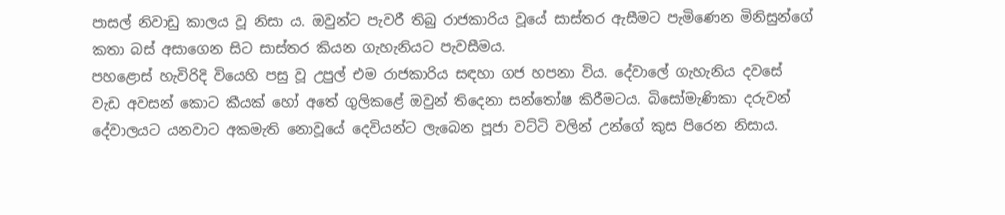පාසල් නිවාඩු කාලය වූ නිසා ය. ඔවුන්ට පැවරී තිබු රාජකාරිය වූයේ සාස්තර ඇසීමට පැමිණෙන මිනිසුන්ගේ කතා බස් අසාගෙන සිට සාස්තර කියන ගැහැනියට පැවසීමය.
පහළොස් හැවිරිදි වියෙහි පසු වූ උපුල් එම රාජකාරිය සඳහා ගජ හපනා විය. දේවාලේ ගැහැනිය දවසේ වැඩ අවසන් කොට කීයක් හෝ අතේ ගුලිකළේ ඔවුන් තිදෙනා සන්තෝෂ කිරීමටය. බිසෝමැණිකා දරුවන් දේවාලයට යනවාට අකමැති නොවූයේ දෙවියන්ට ලැබෙන පූජා වට්ටි වලින් උන්ගේ කුස පිරෙන නිසාය.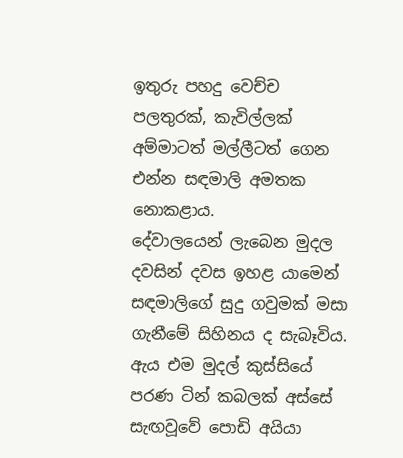ඉතුරු පහදු වෙච්ච පලතුරක්, කැවිල්ලක් අම්මාටත් මල්ලීටත් ගෙන එන්න සඳමාලි අමතක නොකළාය.
දේවාලයෙන් ලැබෙන මුදල දවසින් දවස ඉහළ යාමෙන් සඳමාලිගේ සුදු ගවුමක් මසා ගැනීමේ සිහිනය ද සැබෑවිය. ඇය එම මුදල් කුස්සියේ පරණ ටින් කබලක් අස්සේ සැඟවූවේ පොඩි අයියා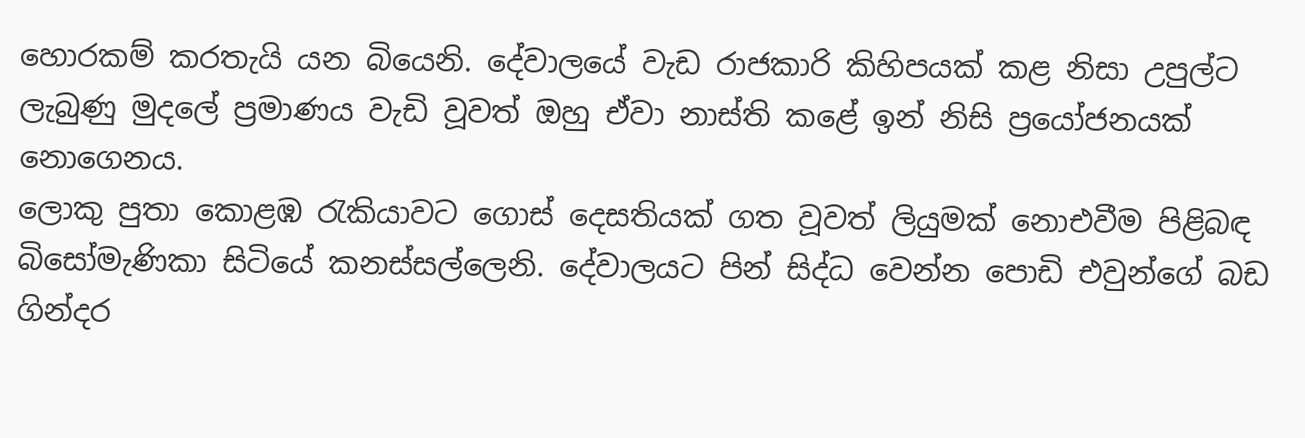හොරකම් කරතැයි යන බියෙනි. දේවාලයේ වැඩ රාජකාරි කිහිපයක් කළ නිසා උපුල්ට ලැබුණු මුදලේ ප්‍රමාණය වැඩි වූවත් ඔහු ඒවා නාස්ති කළේ ඉන් නිසි ප්‍රයෝජනයක් නොගෙනය.
ලොකු පුතා කොළඹ රැකියාවට ගොස් දෙසතියක් ගත වූවත් ලියුමක් නොඑවීම පිළිබඳ බිසෝමැණිකා සිටියේ කනස්සල්ලෙනි. දේවාලයට පින් සිද්ධ වෙන්න පොඩි එවුන්ගේ බඩ ගින්දර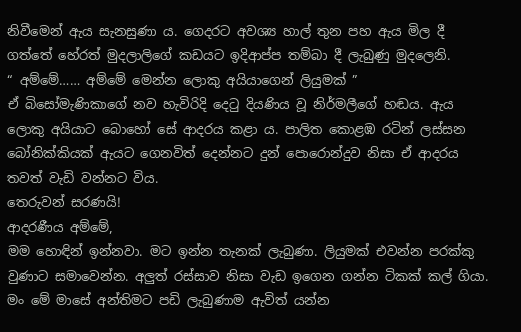නිවීමෙන් ඇය සැනසුණා ය. ගෙදරට අවශ්‍ය හාල් තුන පහ ඇය මිල දී ගත්තේ හේරත් මුදලාලිගේ කඩයට ඉදිආප්ප තම්බා දී ලැබුණු මුදලෙනි.
“ අම්මේ…… අම්මේ මෙන්න ලොකු අයියාගෙන් ලියුමක් ”
ඒ බිසෝමැණිකාගේ නව හැවිරිදි දෙටු දියණිය වූ නිර්මලීගේ හඬය. ඇය ලොකු අයියාට බොහෝ සේ ආදරය කළා ය. පාලිත කොළඹ රටින් ලස්සන බෝනික්කියක් ඇයට ගෙනවිත් දෙන්නට දුන් පොරොන්දුව නිසා ඒ ආදරය තවත් වැඩි වන්නට විය.
තෙරුවන් සරණයි!
ආදරණීය අම්මේ,
මම හොඳින් ඉන්නවා. මට ඉන්න තැනක් ලැබුණා. ලියුමක් එවන්න පරක්කු වුණාට සමාවෙන්න. අලුත් රස්සාව නිසා වැඩ ඉගෙන ගන්න ටිකක් කල් ගියා. මං මේ මාසේ අන්තිමට පඩි ලැබුණාම ඇවිත් යන්න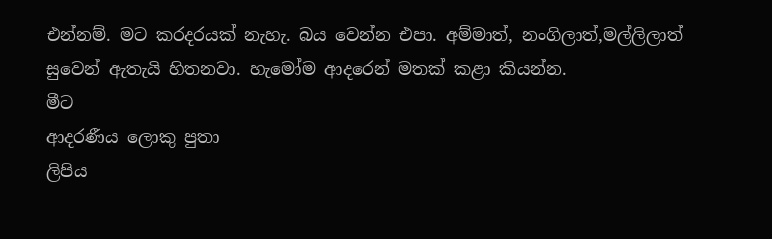එන්නම්. මට කරදරයක් නැහැ. බය වෙන්න එපා. අම්මාත්, නංගිලාත්,මල්ලිලාත් සුවෙන් ඇතැයි හිතනවා. හැමෝම ආදරෙන් මතක් කළා කියන්න.
මීට
ආදරණීය ලොකු පුතා
ලිපිය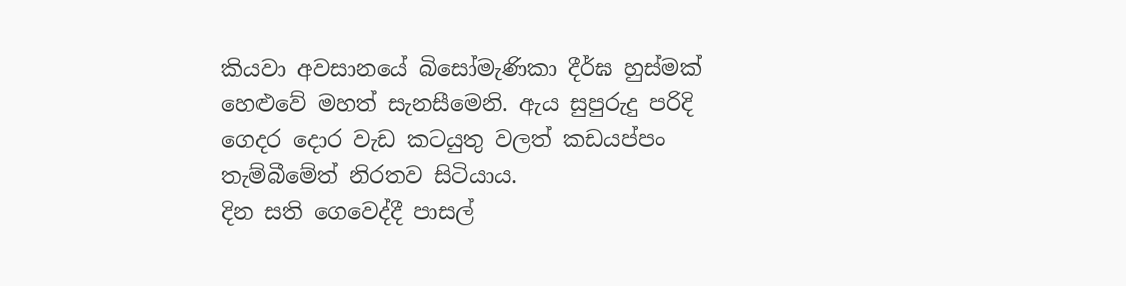කියවා අවසානයේ බිසෝමැණිකා දීර්ඝ හුස්මක් හෙළුවේ මහත් සැනසීමෙනි. ඇය සුපුරුදු පරිදි ගෙදර දොර වැඩ කටයුතු වලත් කඩයප්පං තැම්බීමේත් නිරතව සිටියාය.
දින සති ගෙවෙද්දී පාසල්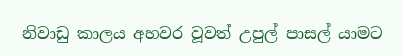නිවාඩු කාලය අහවර වූවත් උපුල් පාසල් යාමට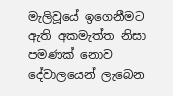මැලිවූයේ ඉගෙනීමට ඇති අකමැත්ත නිසා පමණක් නොව දේවාලයෙන් ලැබෙන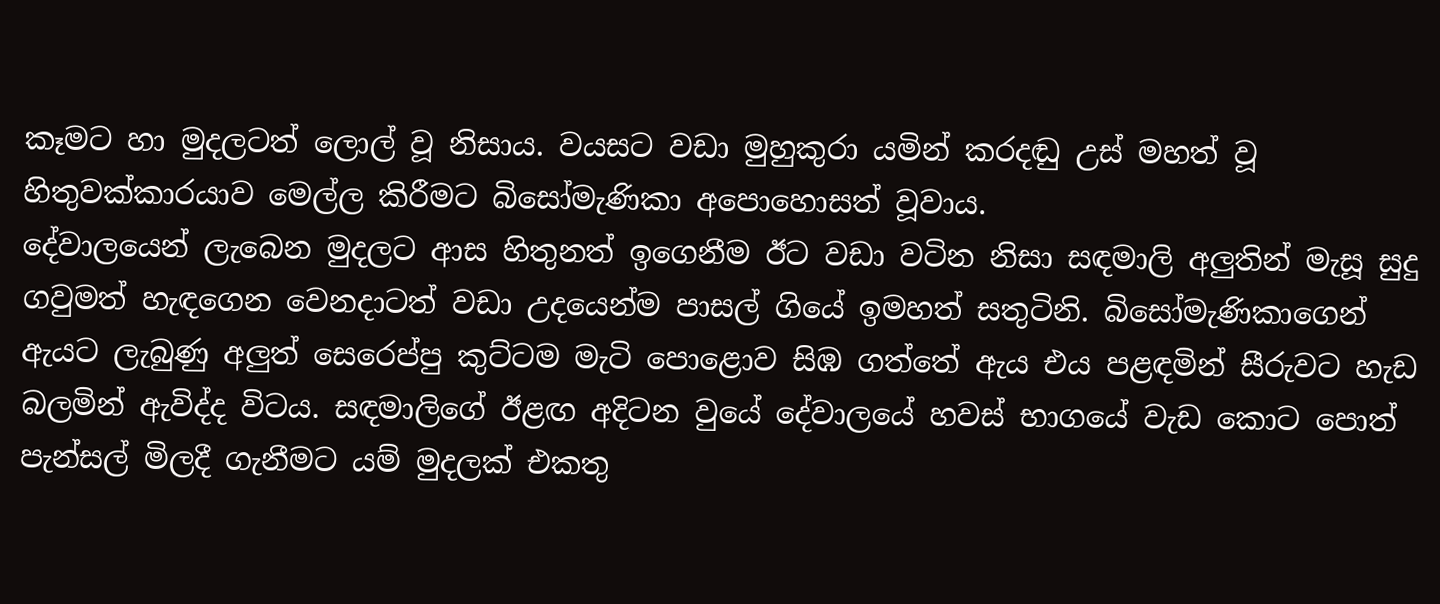කෑමට හා මුදලටත් ලොල් වූ නිසාය. වයසට වඩා මුහුකුරා යමින් කරදඬු උස් මහත් වූ හිතුවක්කාරයාව මෙල්ල කිරීමට බිසෝමැණිකා අපොහොසත් වූවාය.
දේවාලයෙන් ලැබෙන මුදලට ආස හිතුනත් ඉගෙනීම ඊට වඩා වටින නිසා සඳමාලි අලුතින් මැසූ සුදු ගවුමත් හැඳගෙන වෙනදාටත් වඩා උදයෙන්ම පාසල් ගියේ ඉමහත් සතුටිනි. බිසෝමැණිකාගෙන් ඇයට ලැබුණු අලුත් සෙරෙප්පු කුට්ටම මැටි පොළොව සිඹ ගත්තේ ඇය එය පළඳමින් සීරුවට හැඩ බලමින් ඇවිද්ද විටය. සඳමාලිගේ ඊළඟ අදිටන වුයේ දේවාලයේ හවස් භාගයේ වැඩ කොට පොත් පැන්සල් මිලදී ගැනීමට යම් මුදලක් එකතු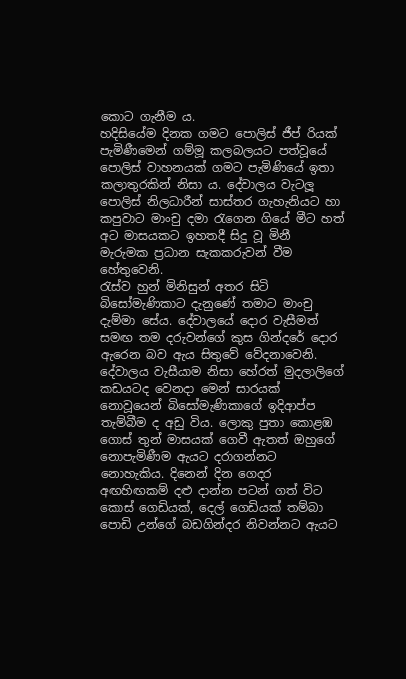කොට ගැනීම ය.
හදිසියේම දිනක ගමට පොලිස් ජීප් රියක් පැමිණීමෙන් ගම්මූ කලබලයට පත්වූයේ පොලිස් වාහනයක් ගමට පැමිණියේ ඉතා කලාතුරකින් නිසා ය. දේවාලය වැටලූ පොලිස් නිලධාරීන් සාස්තර ගැහැනියට හා කපුවාට මාංචු දමා රැගෙන ගියේ මීට හත් අට මාසයකට ඉහතදී සිදු වූ මිනී මැරුමක ප්‍රධාන සැකකරුවන් වීම හේතුවෙනි.
රැස්ව හුන් මිනිසුන් අතර සිටි බිසෝමැණිකාට දැනුණේ තමාට මාංචු දැම්මා සේය. දේවාලයේ දොර වැසීමත් සමඟ තම දරුවන්ගේ කුස ගින්දරේ දොර ඇරෙන බව ඇය සිතුවේ වේදනාවෙනි.
දේවාලය වැසීයාම නිසා හේරත් මුදලාලිගේ කඩයටද වෙනදා මෙන් සාරයක් නොවූයෙන් බිසෝමැණිකාගේ ඉදිආප්ප තැම්බීම ද අඩු විය. ලොකු පුතා කොළඹ ගොස් තුන් මාසයක් ගෙවී ඇතත් ඔහුගේ නොපැමිණීම ඇයට දරාගන්නට නොහැකිය. දිනෙන් දින ගෙදර අඟහිඟකම් දළු දාන්න පටන් ගත් විට කොස් ගෙඩියක්, දෙල් ගෙඩියක් තම්බා පොඩි උන්ගේ බඩගින්දර නිවන්නට ඇයට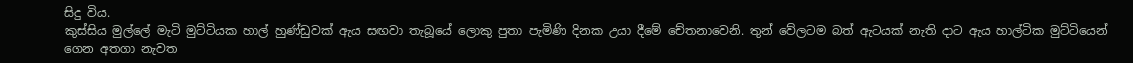සිදු විය.
කුස්සිය මුල්ලේ මැටි මුට්ටියක හාල් හුණ්ඩුවක් ඇය සඟවා තැබූයේ ලොකු පුතා පැමිණි දිනක උයා දීමේ චේතනාවෙනි. තුන් වේලටම බත් ඇටයක් නැති දාට ඇය හාල්ටික මුට්ටියෙන් ගෙන අතගා නැවත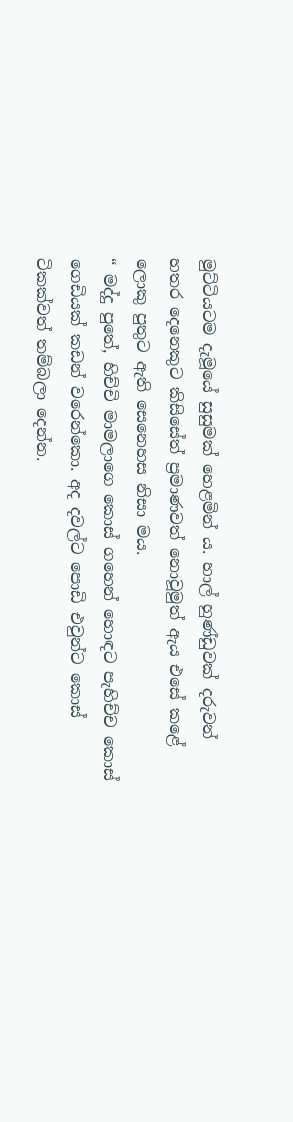මුට්ටියටම දැමූයේ සුසුමක් හෙළමින් ය. හාල් හුණ්ඩුවක් දරුවන් හතර දෙනෙකුට කිසිසේත් ප්‍රමාණවත් නොවූමුත් ඇය එසේ කළේ ලොකු පුතුට ඇති සෙනෙහස නිසා මය.
“ මද්දු පුතේ, හිච්චි මාමලාගෙ කොස් ගහෙන් හොඳට පැහිච්ච කොස් ගෙඩියක් කඩන් වරෙන්කො. අද දවල්ට පොඩි එවුන්ට කොස් ටිකක්වත් තම්බලා දෙන්න.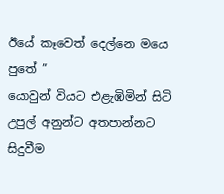ඊයේ කෑවෙත් දෙල්නෙ මයෙ පුතේ ”
යොවුන් වියට එළැඹිමින් සිටි උපුල් අනුන්ට අතපාන්නට සිදුවීම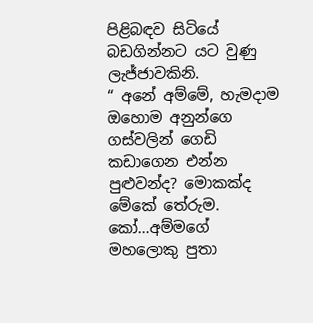පිළිබඳව සිටියේ බඩගින්නට යට වුණු ලැජ්ජාවකිනි.
“ අනේ අම්මේ, හැමදාම ඔහොම අනුන්ගෙ ගස්වලින් ගෙඩි කඩාගෙන එන්න පුළුවන්ද? මොකක්ද මේකේ තේරුම. කෝ…අම්මගේ මහලොකු පුතා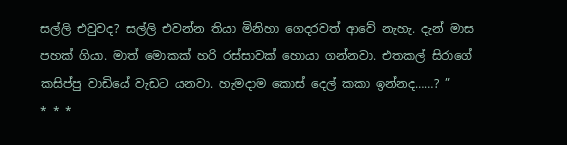සල්ලි එවුවද? සල්ලි එවන්න තියා මිනිහා ගෙදරවත් ආවේ නැහැ. දැන් මාස පහක් ගියා. මාත් මොකක් හරි රස්සාවක් හොයා ගන්නවා. එතකල් සිරාගේ කසිප්පු වාඩියේ වැඩට යනවා. හැමදාම කොස් දෙල් කකා ඉන්නද……? ”
* * *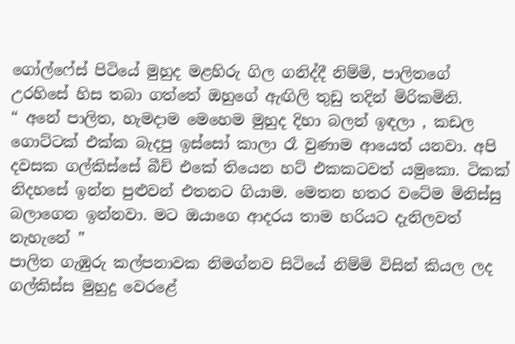ගෝල්ෆේස් පිටියේ මුහුද මළහිරු ගිල ගනිද්දී නිම්මි, පාලිතගේ උරහිසේ හිස තබා ගත්තේ ඔහුගේ ඇඟිලි තුඩු තදින් මිරිකමිනි.
“ අනේ පාලිත, හැමදාම මෙහෙම මුහුද දිහා බලන් ඉඳලා , කඩල ගොට්ටක් එක්ක බැදපු ඉස්සෝ කාලා රෑ වුණාම ආයෙත් යනවා. අපි දවසක ගල්කිස්සේ බීච් එකේ තියෙන හට් එකකටවත් යමුකො. ටිකක් නිදහසේ ඉන්න පුළුවන් එතනට ගියාම. මෙතන හතර වටේම මිනිස්සු බලාගෙන ඉන්නවා. මට ඔයාගෙ ආදරය තාම හරියට දැනිලවත් නැහැනේ ”
පාලිත ගැඹුරු කල්පනාවක නිමග්නව සිටියේ නිම්මි විසින් කියල ලද ගල්කිස්ස මුහුදු වෙරළේ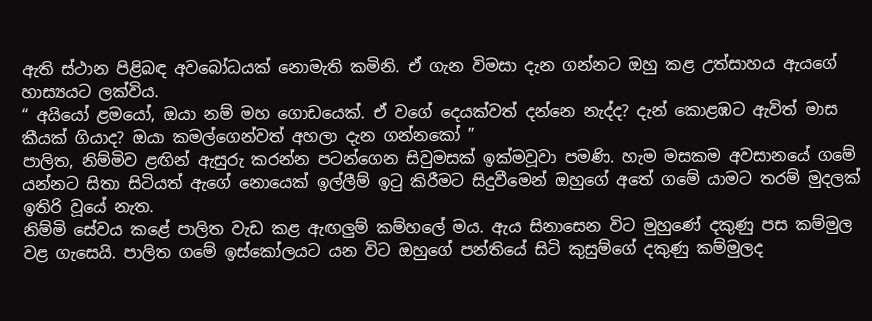ඇති ස්ථාන පිළිබඳ අවබෝධයක් නොමැති කමිනි. ඒ ගැන විමසා දැන ගන්නට ඔහු කළ උත්සාහය ඇයගේ හාස්‍යයට ලක්විය.
“ අයියෝ ළමයෝ, ඔයා නම් මහ ගොඩයෙක්. ඒ වගේ දෙයක්වත් දන්නෙ නැද්ද? දැන් කොළඹට ඇවිත් මාස කීයක් ගියාද? ඔයා කමල්ගෙන්වත් අහලා දැන ගන්නකෝ ”
පාලිත, නිම්මිව ළඟින් ඇසුරු කරන්න පටන්ගෙන සිවුමසක් ඉක්මවූවා පමණි. හැම මසකම අවසානයේ ගමේ යන්නට සිතා සිටියත් ඇගේ නොයෙක් ඉල්ලීම් ඉටු කිරීමට සිදුවීමෙන් ඔහුගේ අතේ ගමේ යාමට තරම් මුදලක් ඉතිරි වූයේ නැත.
නිම්මි සේවය කළේ පාලිත වැඩ කළ ඇඟලුම් කම්හලේ මය. ඇය සිනාසෙන විට මුහුණේ දකුණු පස කම්මුල වළ ගැසෙයි. පාලිත ගමේ ඉස්කෝලයට යන විට ඔහුගේ පන්තියේ සිටි කුසුම්ගේ දකුණු කම්මුලද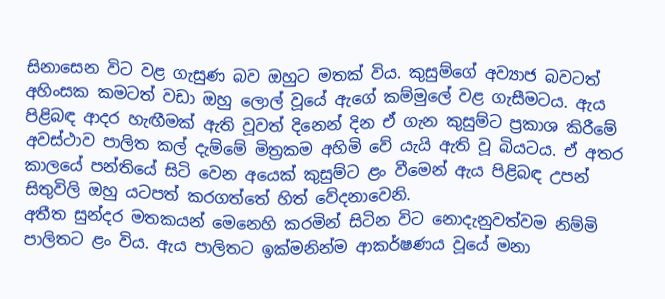සිනාසෙන විට වළ ගැසුණ බව ඔහුට මතක් විය. කුසුම්ගේ අව්‍යාජ බවටත් අහිංසක කමටත් වඩා ඔහු ලොල් වූයේ ඇගේ කම්මුලේ වළ ගැසීමටය. ඇය පිළිබඳ ආදර හැඟීමක් ඇති වූවත් දිනෙන් දින ඒ ගැන කුසුම්ට ප්‍රකාශ කිරීමේ අවස්ථාව පාලිත කල් දැම්මේ මිත්‍රකම අහිමි වේ යැයි ඇති වූ බියටය. ඒ අතර කාලයේ පන්තියේ සිටි වෙන අයෙක් කුසුම්ට ළං වීමෙන් ඇය පිළිබඳ උපන් සිතුවිලි ඔහු යටපත් කරගත්තේ හිත් වේදනාවෙනි.
අතීත සුන්දර මතකයන් මෙනෙහි කරමින් සිටින විට නොදැනුවත්වම නිම්මි පාලිතට ළං විය. ඇය පාලිතට ඉක්මනින්ම ආකර්ෂණය වූයේ මනා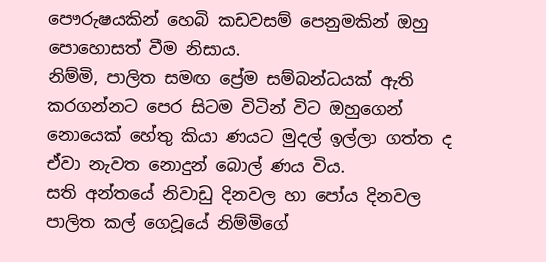පෞරුෂයකින් හෙබි කඩවසම් පෙනුමකින් ඔහු පොහොසත් වීම නිසාය.
නිම්මි, පාලිත සමඟ ප්‍රේම සම්බන්ධයක් ඇති කරගන්නට පෙර සිටම විටින් විට ඔහුගෙන් නොයෙක් හේතු කියා ණයට මුදල් ඉල්ලා ගත්ත ද ඒවා නැවත නොදුන් බොල් ණය විය.
සති අන්තයේ නිවාඩු දිනවල හා පෝය දිනවල පාලිත කල් ගෙවූයේ නිම්මිගේ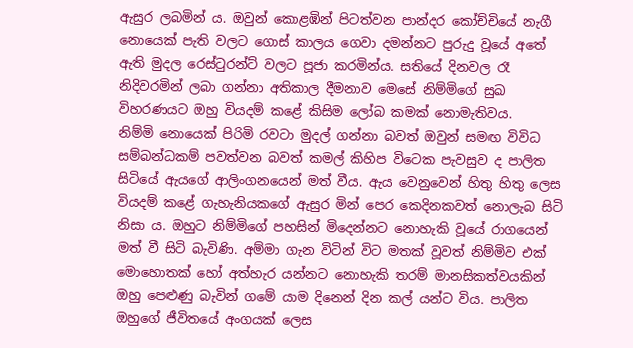ඇසුර ලබමින් ය. ඔවුන් කොළඹින් පිටත්වන පාන්දර කෝච්චියේ නැගී නොයෙක් පැති වලට ගොස් කාලය ගෙවා දමන්නට පුරුදු වූයේ අතේ ඇති මුදල රෙස්ටුරන්ට් වලට පූජා කරමින්ය. සතියේ දිනවල රෑ නිදිවරමින් ලබා ගන්නා අතිකාල දීමනාව මෙසේ නිම්මිගේ සුඛ විහරණයට ඔහු වියදම් කළේ කිසිම ලෝබ කමක් නොමැතිවය.
නිම්මි නොයෙක් පිරිමි රවටා මුදල් ගන්නා බවත් ඔවුන් සමඟ විවිධ සම්බන්ධකම් පවත්වන බවත් කමල් කිහිප විටෙක පැවසුව ද පාලිත සිටියේ ඇයගේ ආලිංගනයෙන් මත් වීය. ඇය වෙනුවෙන් හිතු හිතු ලෙස වියදම් කළේ ගැහැනියකගේ ඇසුර මින් පෙර කෙදිනකවත් නොලැබ සිටි නිසා ය. ඔහුට නිම්මිගේ පහසින් මිදෙන්නට නොහැකි වූයේ රාගයෙන් මත් වී සිටි බැවිණි. අම්මා ගැන විටින් විට මතක් වූවත් නිම්මිව එක් මොහොතක් හෝ අත්හැර යන්නට නොහැකි තරම් මානසිකත්වයකින් ඔහු පෙළුණු බැවින් ගමේ යාම දිනෙන් දින කල් යන්ට විය. පාලිත ඔහුගේ ජීවිතයේ අංගයක් ලෙස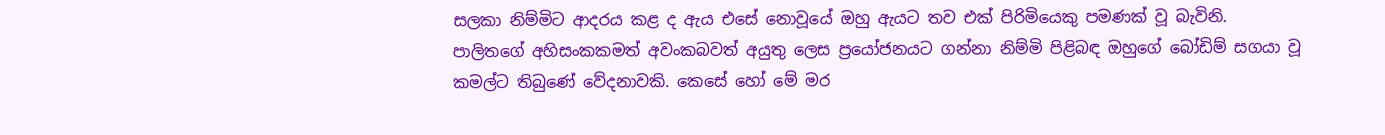සලකා නිම්මිට ආදරය කළ ද ඇය එසේ නොවූයේ ඔහු ඇයට තව එක් පිරිමියෙකු පමණක් වූ බැවිනි.
පාලිතගේ අහිසංකකමත් අවංකබවත් අයුතු ලෙස ප්‍රයෝජනයට ගන්නා නිම්මි පිළිබඳ ඔහුගේ බෝඩිම් සගයා වූ කමල්ට තිබුණේ වේදනාවකි. කෙසේ හෝ මේ මර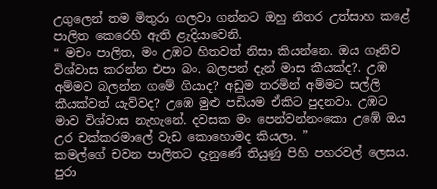උගුලෙන් තම මිතුරා ගලවා ගන්නට ඔහු නිතර උත්සාහ කළේ පාලිත කෙරෙහි ඇති ළැදියාවෙනි.
“ මචං පාලිත, මං උඹට හිතවත් නිසා කියන්නෙ. ඔය ගෑනිව විශ්වාස කරන්න එපා බං. බලපන් දැන් මාස කීයක්ද?. උඹ අම්මව බලන්න ගමේ ගියාද? අඩුම තරමින් අම්මට සල්ලි කීයක්වත් යැව්වද? උඹෙ මුළු පඩියම ඒකිට පුදනවා. උඹට මාව විශ්වාස නැහැනේ. දවසක මං පෙන්වන්නංකො උඹේ ඔය උර චක්කරමාලේ වැඩ කොහොමද කියලා. ”
කමල්ගේ චවන පාලිතට දැනුණේ තියුණු පිහි පහරවල් ලෙසය. පුරා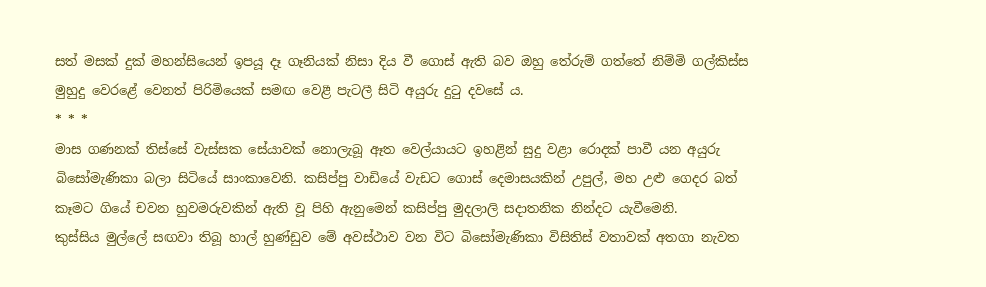සත් මසක් දුක් මහන්සියෙන් ඉපයූ දෑ ගෑනියක් නිසා දිය වී ගොස් ඇති බව ඔහු තේරුම් ගත්තේ නිම්මි ගල්කිස්ස මුහුදු වෙරළේ වෙනත් පිරිමියෙක් සමඟ වෙළී පැටලී සිටි අයුරු දුටු දවසේ ය.
* * *
මාස ගණනක් තිස්සේ වැස්සක සේයාවක් නොලැබූ ඈත වෙල්යායට ඉහළින් සුදු වළා රොදක් පාවී යන අයුරු බිසෝමැණිකා බලා සිටියේ සාංකාවෙනි. කසිප්පු වාඩියේ වැඩට ගොස් දෙමාසයකින් උපුල්, මහ උළු ගෙදර බත් කෑමට ගියේ චවන හුවමරුවකින් ඇති වූ පිහි ඇනුමෙන් කසිප්පු මුදලාලි සදාතනික නින්දට යැවීමෙනි.
කුස්සිය මුල්ලේ සඟවා තිබූ හාල් හුණ්ඩුව‍ මේ අවස්ථාව වන විට බිසෝමැණිකා විසිතිස් වතාවක් අතගා නැවත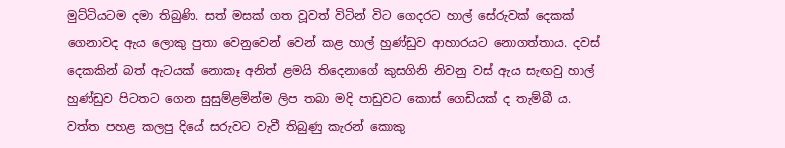මුට්ටියටම දමා තිබුණි. සත් මසක් ගත වූවත් විටින් විට ගෙදරට හාල් සේරුවක් දෙකක් ගෙනාවද ඇය ලොකු පුතා වෙනුවෙන් වෙන් කළ හාල් හුණ්ඩුව ආහාරයට නොගත්තාය. දවස් දෙකකින් බත් ඇටයක් නොකෑ අනිත් ළමයි තිදෙනාගේ කුසගිනි නිවනු වස් ඇය සැඟවු හාල් හුණ්ඩුව පිටතට ගෙන සුසුම්ළමින්ම ලිප තබා මදි පාඩුවට කොස් ගෙඩියක් ද තැම්බී ය.
වත්ත පහළ කලපු දියේ සරුවට වැවී තිබුණු කැරන් කොකු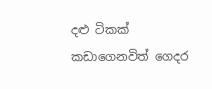දළු ටිකක් කඩාගෙනවිත් ගෙදර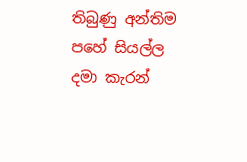තිබුණු අන්තිම පහේ සියල්ල දමා කැරන්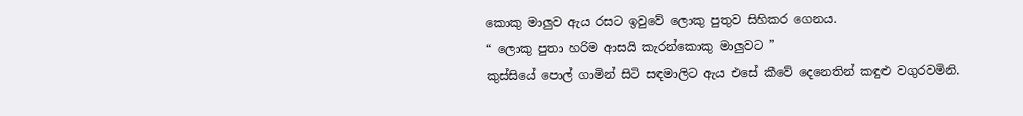කොකු මාලුව ඇය රසට ඉවුවේ ලොකු පුතුව සිහිකර ගෙනය.
“ ලොකු පුතා හරිම ආසයි කැරන්කොකු මාලුවට ”
කුස්සියේ පොල් ගාමින් සිටි සඳමාලිට ඇය එසේ කීවේ දෙනෙතින් කඳුළු වගුරවමිනි.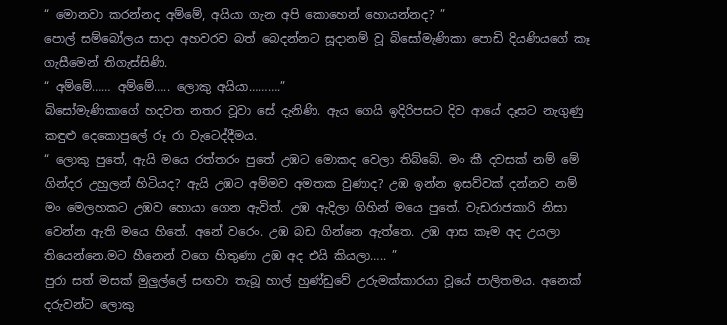“ මොනවා කරන්නද අම්මේ, අයියා ගැන අපි කොහෙන් හොයන්නද? ”
පොල් සම්බෝලය සාදා අහවරව බත් බෙදන්නට සූදානම් වූ බිසෝමැණිකා පොඩි දියණියගේ කෑ ගැසීමෙන් තිගැස්සිණි.
“ අම්මේ…… අම්මේ….. ලොකු අයියා……….”
බිසෝමැණිකාගේ හදවත නතර වූවා සේ දැනිණි. ඇය ගෙයි ඉදිරිපසට දිව ආයේ දෑසට නැගුණු කඳුළු දෙකොපුලේ රූ රා වැටෙද්දීමය.
“ ලොකු පුතේ, ඇයි මයෙ රත්තරං පුතේ උඹට මොකද වෙලා තිබ්බේ. මං කී දවසක් නම් මේ ගින්දර උහුලන් හිටියද? ඇයි උඹට අම්මව අමතක වුණාද? උඹ ඉන්න ඉසව්වක් දන්නව නම් මං මෙලහකට උඹව හොයා ගෙන ඇවිත්. උඹ ඇදිලා ගිහින් මයෙ පුතේ. වැඩරාජකාරි නිසා වෙන්න ඇති මයෙ හිතේ. අනේ වරෙං. උඹ බඩ ගින්නෙ ඇත්තෙ. උඹ ආස කෑම අද උයලා තියෙන්නෙ.මට හීනෙන් වගෙ හිතුණා උඹ අද එයි කියලා….. ”
පුරා සත් මසක් මුලුල්ලේ සඟවා තැබූ හාල් හුණ්ඩුවේ උරුමක්කාරයා වූයේ පාලිතමය. අනෙක් දරුවන්ට ලොකු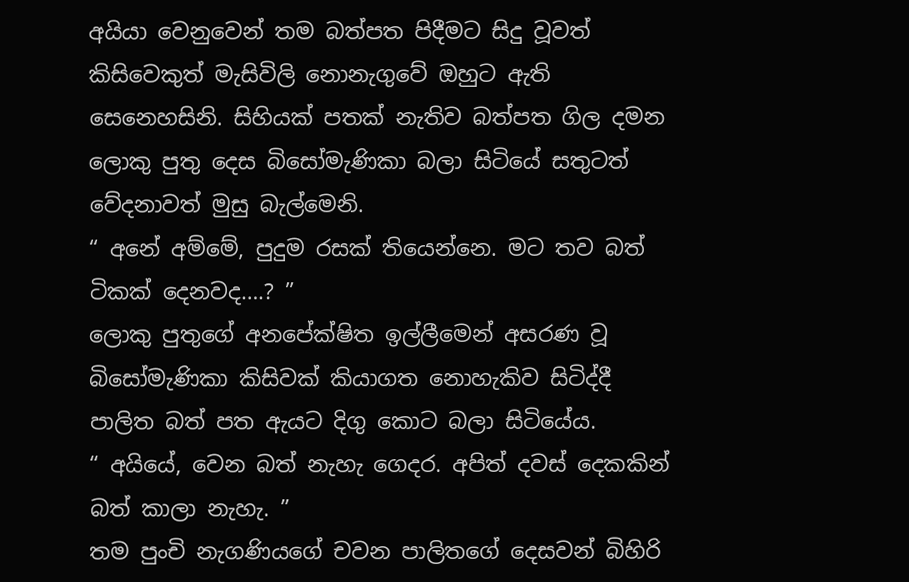අයියා වෙනුවෙන් තම බත්පත පිදීමට සිදු වූවත් කිසිවෙකුත් මැසිවිලි නොනැගුවේ ඔහුට ඇති සෙනෙහසිනි. සිහියක් පතක් නැතිව බත්පත ගිල දමන ලොකු පුතු දෙස බිසෝමැණිකා බලා සිටියේ සතුටත් වේදනාවත් මුසු බැල්මෙනි.
“ අනේ අම්මේ, පුදුම රසක් තියෙන්නෙ. මට තව බත් ටිකක් දෙනවද….? ”
ලොකු පුතුගේ අනපේක්ෂිත ඉල්ලීමෙන් අසරණ වූ බිසෝමැණිකා කිසිවක් කියාගත නොහැකිව සිටිද්දී පාලිත බත් පත ඇයට දිගු කොට බලා සිටියේය.
“ අයියේ, වෙන බත් නැහැ ගෙදර. අපිත් දවස් දෙකකින් බත් කාලා නැහැ. ”
තම පුංචි නැගණියගේ චවන පාලිතගේ දෙසවන් බිහිරි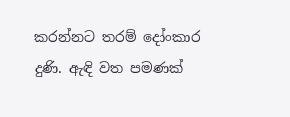කරන්නට තරම් දෝංකාර දුණි. ඇඳි වත පමණක්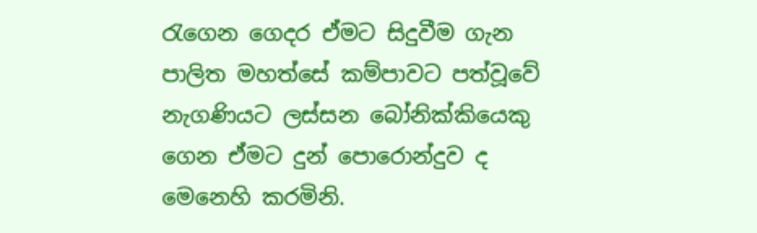රැගෙන ගෙදර ඒමට සිදුවීම ගැන පාලිත මහත්සේ කම්පාවට පත්වූවේ නැගණියට ලස්සන බෝනික්කියෙකු ගෙන ඒමට දුන් පොරොන්දුව ද මෙනෙහි කරමිනි.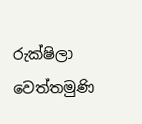රුක්ෂිලා වෙත්තමුණි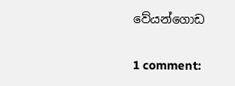වේයන්ගොඩ

1 comment: